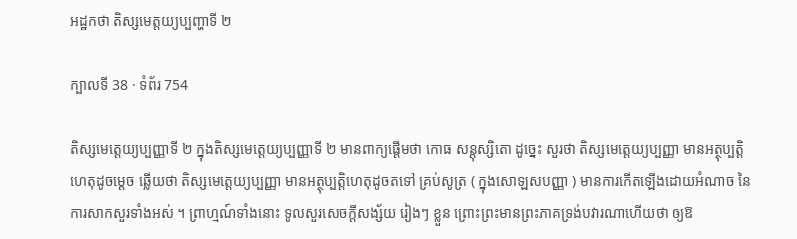អដ្ឋកថា តិស្សមេត្តយ្យប្បញ្ហាទី ២

ក្បាលទី 38 · ទំព័រ 754

តិស្សមេត្តេយ្យប្បញ្ញាទី ២ ក្នុងតិស្សមេត្តេយ្យប្បញ្ញាទី ២ មានពាក្យផ្តើមថា កោធ សន្តុស្សិតោ ដូច្នេះ សួរថា តិស្សមេត្តេយ្យប្បញ្ញា មានអត្ថុប្បត្តិហេតុដូចម្តេច ឆ្លើយថា តិស្សមេត្តេយ្យប្បញ្ញា មានអត្ថុប្បត្តិហេតុដូចតទៅ គ្រប់សូត្រ ( ក្នុងសោឡសបញ្ញា ) មានការកើតឡើងដោយអំណាច នៃការសាកសួរទាំងអស់ ។ ព្រាហ្មណ៍ទាំងនោះ ទូលសួរសេចក្តីសង្ស័យ រៀងៗ ខ្លួន ព្រោះព្រះមានព្រះភាគទ្រង់បវារណាហើយថា ឲ្យឱ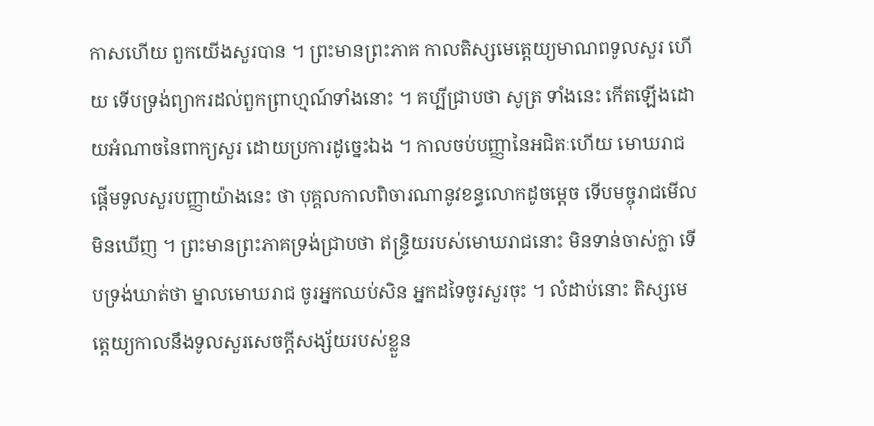កាសហើយ ពួកយើងសួរបាន ។ ព្រះមានព្រះភាគ កាលតិស្សមេត្តេយ្យមាណពទូលសួរ ហើយ ទើបទ្រង់ព្យាករដល់ពួកព្រាហ្មណ៍ទាំងនោះ ។ គប្បីជ្រាបថា សូត្រ ទាំងនេះ កើតឡើងដោយអំណាចនៃពាក្យសួរ ដោយប្រការដូច្នេះឯង ។ កាលចប់បញ្ញានៃអជិតៈហើយ មោឃរាជផ្តើមទូលសួរបញ្ញាយ៉ាងនេះ ថា បុគ្គលកាលពិចារណានូវខន្ធលោកដូចម្តេច ទើបមច្ចុរាជមើលមិនឃើញ ។ ព្រះមានព្រះភាគទ្រង់ជ្រាបថា ឥន្ទ្រិយរបស់មោឃរាជនោះ មិនទាន់ចាស់ក្លា ទើបទ្រង់ឃាត់ថា ម្នាលមោឃរាជ ចូរអ្នកឈប់សិន អ្នកដទៃចូរសួរចុះ ។ លំដាប់នោះ តិស្សមេត្តេយ្យកាលនឹងទូលសួរសេចក្តីសង្ស័យរបស់ខ្លួន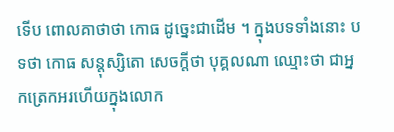ទើប ពោលគាថាថា កោធ ដូច្នេះជាដើម ។ ក្នុងបទទាំងនោះ បទថា កោធ សន្តុស្សិតោ សេចក្តីថា បុគ្គលណា ឈ្មោះថា ជាអ្នកត្រេកអរហើយក្នុងលោក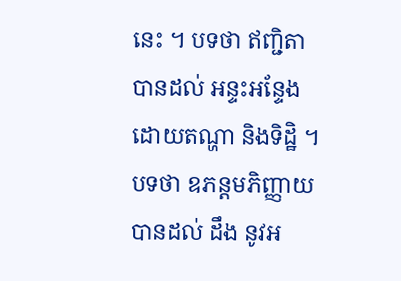នេះ ។ បទថា ឥញ្ជិតា បានដល់ អន្ទះអន្ទែងដោយតណ្ហា និងទិដ្ឋិ ។ បទថា ឧភន្តមភិញ្ញាយ បានដល់ ដឹង នូវអ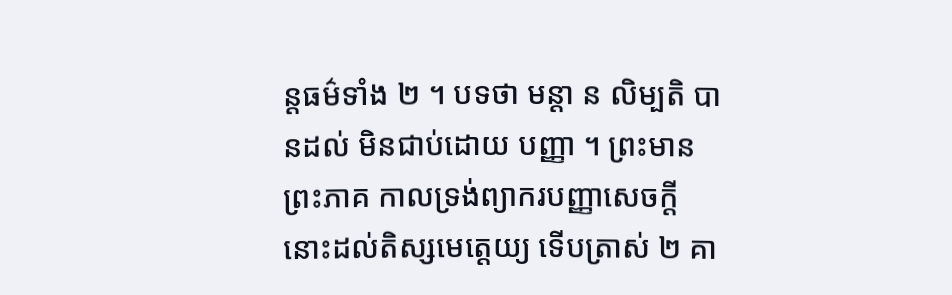ន្តធម៌ទាំង ២ ។ បទថា មន្តា ន លិម្បតិ បានដល់ មិនជាប់ដោយ បញ្ញា ។ ព្រះមានព្រះភាគ កាលទ្រង់ព្យាករបញ្ញាសេចក្តីនោះដល់តិស្សមេត្តេយ្យ ទើបត្រាស់ ២ គា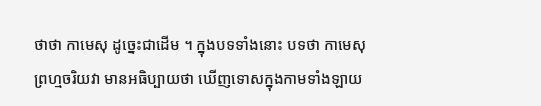ថាថា កាមេសុ ដូច្នេះជាដើម ។ ក្នុងបទទាំងនោះ បទថា កាមេសុ ព្រហ្មចរិយវា មានអធិប្បាយថា ឃើញទោសក្នុងកាមទាំងឡាយ